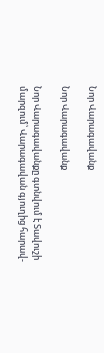Նոր Վարագավանք

Նոր Վարագավանք

Նոր Վարագավանքը գտնվում է Տավուշի մարզում՝ Վարագավան գյուղից հարավ-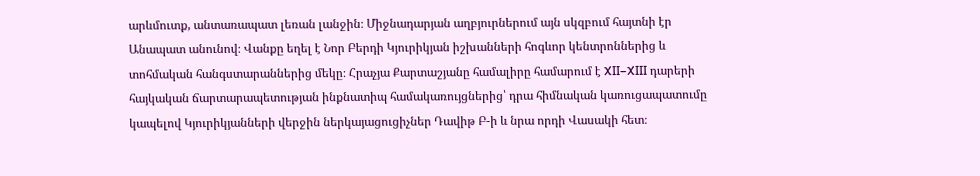արևմուտք, անտառապատ լեռան լանջին։ Միջնադարյան աղբյուրներում այն սկզբում հայտնի էր Անապատ անունով։ Վանքը եղել է Նոր Բերդի Կյուրիկյան իշխանների հոգևոր կենտրոններից և տոհմական հանգստարաններից մեկը։ Հրաչյա Քարտաշյանը համալիրը համարում է XII–XIII դարերի հայկական ճարտարապետության ինքնատիպ համակառույցներից՝ դրա հիմնական կառուցապատումը կապելով Կյուրիկյանների վերջին ներկայացուցիչներ Դավիթ Բ-ի և նրա որդի Վասակի հետ։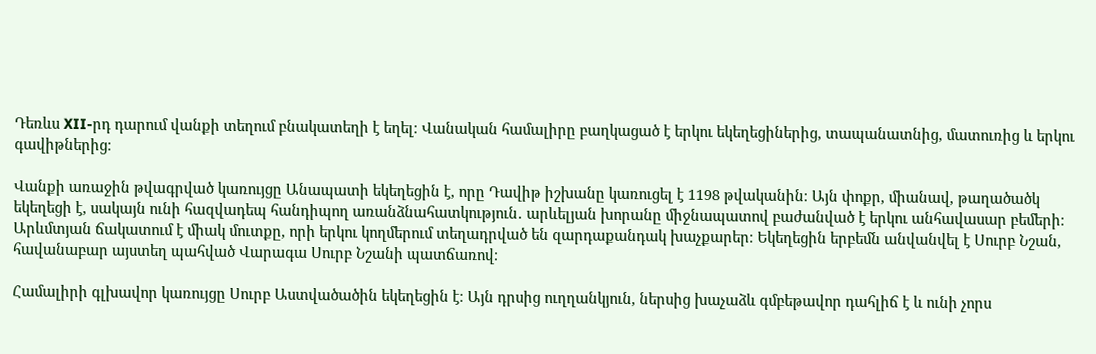Դեռևս XII-րդ դարում վանքի տեղում բնակատեղի է եղել։ Վանական համալիրը բաղկացած է երկու եկեղեցիներից, տապանատնից, մատուռից և երկու գավիթներից։

Վանքի առաջին թվագրված կառույցը Անապատի եկեղեցին է, որը Դավիթ իշխանը կառուցել է 1198 թվականին։ Այն փոքր, միանավ, թաղածածկ եկեղեցի է, սակայն ունի հազվադեպ հանդիպող առանձնահատկություն․ արևելյան խորանը միջնապատով բաժանված է երկու անհավասար բեմերի։ Արևմտյան ճակատում է միակ մուտքը, որի երկու կողմերում տեղադրված են զարդաքանդակ խաչքարեր։ Եկեղեցին երբեմն անվանվել է Սուրբ Նշան, հավանաբար այստեղ պահված Վարագա Սուրբ Նշանի պատճառով։

Համալիրի գլխավոր կառույցը Սուրբ Աստվածածին եկեղեցին է։ Այն դրսից ուղղանկյուն, ներսից խաչաձև գմբեթավոր դահլիճ է և ունի չորս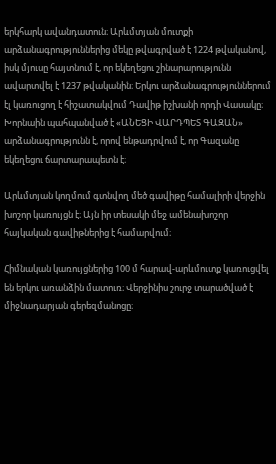երկհարկ ավանդատուն։ Արևմտյան մուտքի արձանագրություններից մեկը թվագրված է 1224 թվականով, իսկ մյուսը հայտնում է, որ եկեղեցու շինարարությունն ավարտվել է 1237 թվականին։ Երկու արձանագրություններում էլ կառուցող է հիշատակվում Դավիթ իշխանի որդի Վասակը։ Խորնաին պահպանված է «ԱՆԵՑԻ ՎԱՐԴՊԵՏ ԳԱԶԱՆ» արձանագրությունն է, որով ենթադրվում է, որ Գազանը եկեղեցու ճարտարապետն է։

Արևմտյան կողմում գտնվող մեծ գավիթը համալիրի վերջին խոշոր կառույցն է։ Այն իր տեսակի մեջ ամենախոշոր հայկական գավիթներից է համարվում։

Հիմնական կառույցներից 100 մ հարավ-արևմուտք կառուցվել են երկու առանձին մատուռ։ Վերջինիս շուրջ տարածված է միջնադարյան գերեզմանոցը։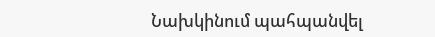Նախկինում պահպանվել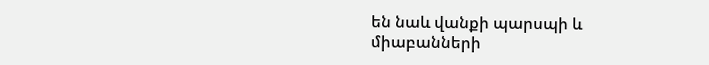են նաև վանքի պարսպի և միաբանների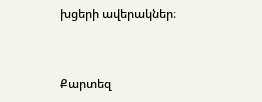խցերի ավերակներ։


Քարտեզ